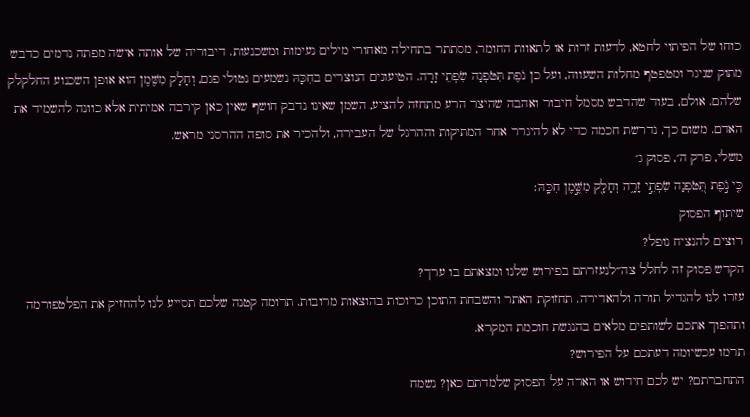כוחו של הפיתוי לחטא, לדעות זרות או לתאוות החומר, מסתתר בתחילה מאחורי מילים נעימות ומשכנעות. דיבוריה של אותה אישה מפתה נדמים כדבש מתוק שניגר ומטפטף מחלות השעווה, ועל כן נֹפֶת תִּטֹּפְנָה שִׂפְתֵי זָרָה. הטיעונים הנוצרים בחִכָּהּ נשמעים נטולי פגם, וְחָלָק מִשֶּׁמֶן הוא אופן השכנוע החלקלק שלהם. אולם, בעוד שהדבש מסמל חיבור ואהבה שהיצר הרע מתחזה להציע, השמן שאינו נדבק חושף שאין כאן קירבה אמיתית אלא כוונה להשמיד את האדם. משום כך, נדרשת חכמה כדי לא להיגרר אחר המתיקות וההרגל של העבירה, ולהכיר את סופה ההרסני מראש.
משלי, פרק ה׳, פסוק ג׳
כִּ֤י נֹ֣פֶת תִּ֭טֹּפְנָה שִׂפְתֵ֣י זָרָ֑ה וְחָלָ֖ק מִשֶּׁ֣מֶן חִכָּֽהּ׃
שיתוף הפסוק
רוצים להנציח נופל?
הקדש פסוק זה לחלל צה״לנעזרתם בפירוש שלנו ומצאתם בו ערך?
עזרו לנו להגדיל תורה ולהאדירה. תחזוקת האתר והשבחת התוכן כרוכות בהוצאות מרובות. תרומה קטנה שלכם תסייע לנו להחזיק את הפלטפורמה ותהפוך אתכם לשותפים מלאים בהנגשת חוכמת המקרא.
תרמו עכשיומה דעתכם על הפירוש?
התחברתם? יש לכם חידוש או הארה על הפסוק שלמדתם כאן? נשמח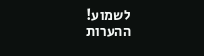לשמוע!
ההערות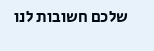שלכם חשובות לנו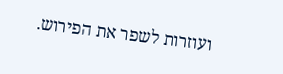ועוזרות לשפר את הפירוש.